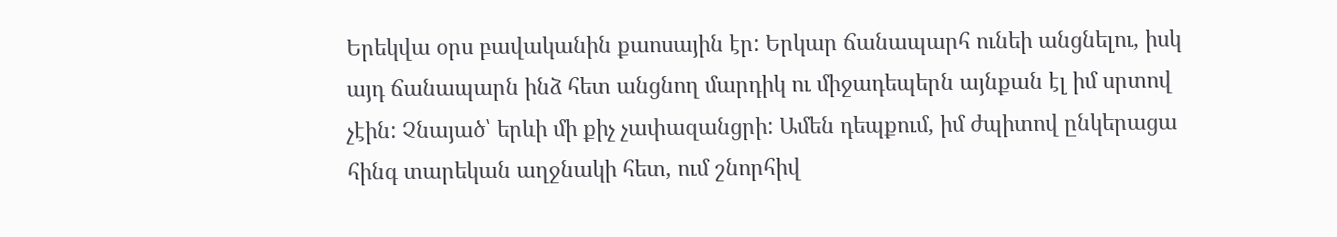Երեկվա օրս բավականին քաոսային էր: Երկար ճանապարհ ունեի անցնելու, իսկ այդ ճանապարն ինձ հետ անցնող մարդիկ ու միջադեպերն այնքան էլ իմ սրտով չէին: Չնայած՝ երևի մի քիչ չափազանցրի: Ամեն դեպքում, իմ ժպիտով ընկերացա հինգ տարեկան աղջնակի հետ, ում շնորհիվ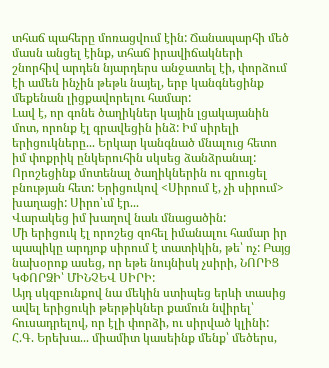տհաճ պահերը մոռացվում էին: Ճանապարհի մեծ մասն անցել էինք, տհաճ իրավիճակների շնորհիվ արդեն նյարդերս անջատել էի, փորձում էի ամեն ինչին թեթև նայել, երբ կանգնեցինք մեքենան լիցքավորելու համար:
Լավ է, որ գոնե ծաղիկներ կային լցակայանին մոտ, որոնք էլ գրավեցին ինձ: Իմ սիրելի երիցուկները... Երկար կանգնած մնալուց հետո իմ փոքրիկ ընկերուհին սկսեց ձանձրանալ: Որոշեցինք մոտենալ ծաղիկներին ու զրուցել բնության հետ: Երիցուկով <Սիրում է, չի սիրում> խաղացի: Սիրո՝ւմ էր...
Վարակեց իմ խաղով նաև մնացածին:
Մի երիցուկ էլ որոշեց զոհել իմանալու համար իր պապիկը արդյոք սիրում է տատիկին, թե՝ ոչ: Բայց նախօրոք ասեց, որ եթե նույնիսկ չսիրի, ՆՈՐԻՑ ԿՓՈՐՁԻ՝ ՄԻՆՉԵՎ ՍԻՐԻ:
Այդ սկզբունքով նա մեկին ստիպեց երևի տասից ավել երիցուկի թերթիկներ քամուն նվիրել՝ հուսադրելով, որ էլի փորձի, ու սիրված կլինի:
Հ.Գ. Երեխա... միամիտ կասեինք մենք՝ մեծերս,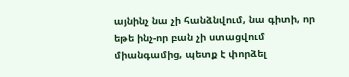այնինչ նա չի հանձնվում, նա գիտի, որ եթե ինչ-որ բան չի ստացվում միանգամից, պետք է փորձել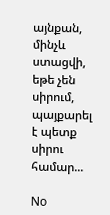այնքան, մինչև ստացվի, եթե չեն սիրում, պայքարել է պետք սիրու համար...

No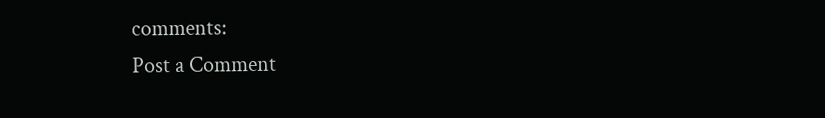comments:
Post a Comment